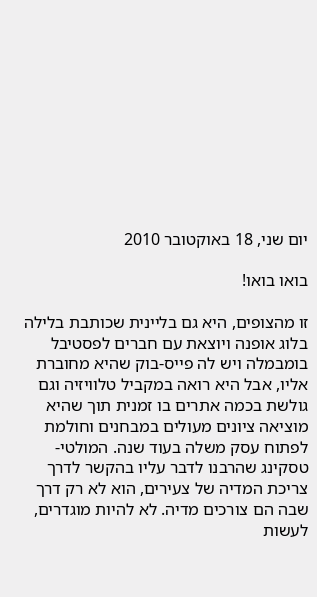יום שני, 18 באוקטובר 2010

בואו בואו!

זו מהצופים, היא גם בליינית שכותבת בלילה בלוג אופנה ויוצאת עם חברים לפסטיבל בומבמלה ויש לה פייס-בוק שהיא מחוברת אליו, אבל היא רואה במקביל טלוויזיה וגם גולשת בכמה אתרים בו זמנית תוך שהיא מוציאה ציונים מעולים במבחנים וחולמת לפתוח עסק משלה בעוד שנה. המולטי-טסקינג שהרבנו לדבר עליו בהקשר לדרך צריכת המדיה של צעירים, הוא לא רק דרך שבה הם צורכים מדיה. לא להיות מוגדרים, לעשות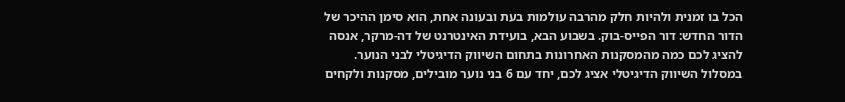הכל בו זמנית ולהיות חלק מהרבה עולמות בעת ובעונה אחת, הוא סימן ההיכר של הדור החדש: דור הפייס-בוק. בשבוע הבא, בועידת האינטרנט של דה-מרקר, אנסה להציג לכם כמה מהמסקנות האחרונות בתחום השיווק הדיגיטלי לבני הנוער. במסלול השיווק הדיגיטלי אציג לכם, יחד עם 6 בני נוער מובילים, מסקנות ולקחים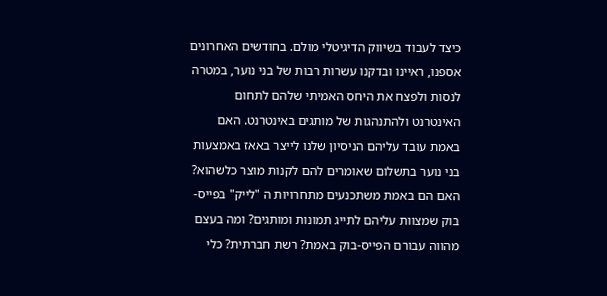כיצד לעבוד בשיווק הדיגיטלי מולם. בחודשים האחרונים אספנו, ראיינו ובדקנו עשרות רבות של בני נוער, במטרה לנסות ולפצח את היחס האמיתי שלהם לתחום האינטרנט ולהתנהגות של מותגים באינטרנט. האם באמת עובד עליהם הניסיון שלנו לייצר באאז באמצעות בני נוער בתשלום שאומרים להם לקנות מוצר כלשהוא? האם הם באמת משתכנעים מתחרויות ה "לייק" בפייס-בוק שמצוות עליהם לתייג תמונות ומותגים? ומה בעצם מהווה עבורם הפייס-בוק באמת? רשת חברתית? כלי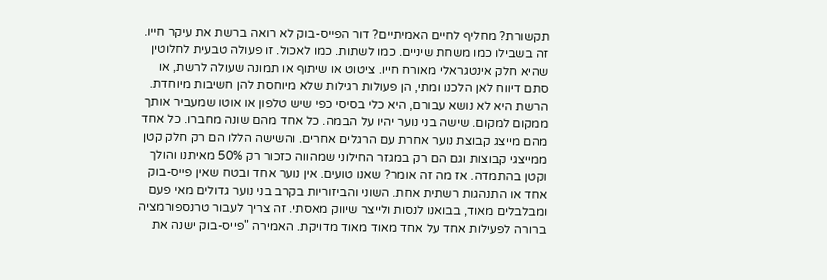תקשורת? מחליף לחיים האמיתיים? דור הפייס-בוק לא רואה ברשת את עיקר חייו. זה בשבילו כמו משחת שיניים. כמו לשתות. כמו לאכול. זו פעולה טבעית לחלוטין שהיא חלק אינטגראלי מאורח חייו. ציטוט או שיתוף או תמונה שעולה לרשת, או סתם דיווח לאן הלכנו ומתי, הן פעולות רגילות שלא מיוחסת להן חשיבות מיוחדת. הרשת היא לא נושא עבורם, היא כלי בסיסי כפי שיש טלפון או אוטו שמעביר אותך ממקום למקום. שישה בני נוער יהיו על הבמה. כל אחד מהם שונה מחברו. כל אחד מהם מייצג קבוצת נוער אחרת עם הרגלים אחרים. והשישה הללו הם רק חלק קטן ממייצגי קבוצות וגם הם רק במגזר החילוני שמהווה כזכור רק 50% מאיתנו והולך וקטן בהתמדה. אז מה זה אומר? שאנו טועים. אין נוער אחד ובטח שאין פייס-בוק אחד או התנהגות רשתית אחת. השוני והביזוריות בקרב בני נוער גדולים מאי פעם ומבלבלים מאוד, בבואנו לנסות ולייצר שיווק מאסתי. זה צריך לעבור טרנספורמציה ברורה לפעילות אחד על אחד מאוד מאוד מדויקת. האמירה "פייס-בוק ישנה את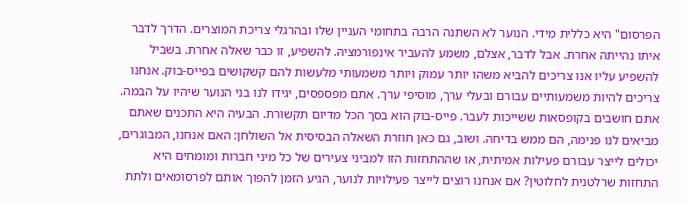הפרסום" היא כללית מידי. הנוער לא השתנה הרבה בתחומי העניין שלו ובהרגלי צריכת המוצרים. הדרך לדבר איתו נהייתה אחרת. אבל לדבר, אצלם, משמע להעביר אינפורמציה. להשפיע, זו כבר שאלה אחרת. בשביל להשפיע עליו אנו צריכים להביא משהו יותר עמוק ויותר משמעותי מלעשות להם קשקושים בפייס-בוק. אנחנו צריכים להיות משמעותיים עבורם ובעלי ערך, מוסיפי ערך. אתם מפספסים, יגידו לנו בני הנוער שיהיו על הבמה. אתם חושבים בקופסאות ששייכות לעבר. פייס-בוק הוא בסך הכל מדיום תקשורת. הבעיה היא התכנים שאתם מביאים לנו פנימה, הם ממש בדיחה. ושוב, גם כאן חוזרת השאלה הבסיסית אל השולחן: האם אנחנו, המבוגרים, יכולים לייצר עבורם פעילות אמיתית, או שההתחזות הזו למביני צעירים של כל מיני חברות ומומחים היא התחזות שרלטנית לחלוטין? אם אנחנו רוצים לייצר פעילויות לנוער, הגיע הזמן להפוך אותם לפרסומאים ולתת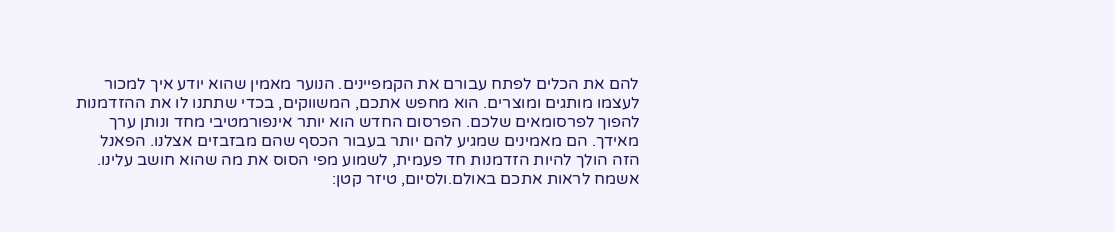להם את הכלים לפתח עבורם את הקמפיינים. הנוער מאמין שהוא יודע איך למכור לעצמו מותגים ומוצרים. הוא מחפש אתכם, המשווקים, בכדי שתתנו לו את ההזדמנות להפוך לפרסומאים שלכם. הפרסום החדש הוא יותר אינפורמטיבי מחד ונותן ערך מאידך. הם מאמינים שמגיע להם יותר בעבור הכסף שהם מבזבזים אצלנו. הפאנל הזה הולך להיות הזדמנות חד פעמית, לשמוע מפי הסוס את מה שהוא חושב עלינו. אשמח לראות אתכם באולם.ולסיום, טיזר קטן: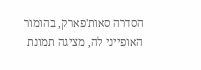הסדרה סאות'פארק, בהומור האופייני לה, מציגה תמונת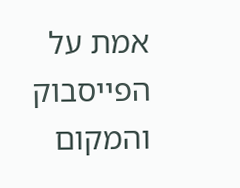אמת על הפייסבוק והמקום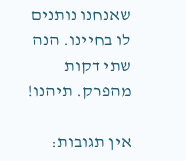שאנחנו נותנים לו בחיינו. הנה שתי דקות מהפרק. תיהנו!

אין תגובות: